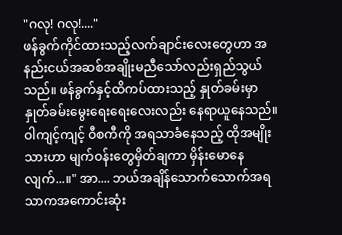"ဂလု! ဂလု!...."
ဖန်ခွက်ကိုင်ထားသည့်လက်ချာင်းလေးတွေဟာ အနည်းငယ်အဆစ်အချိုးမညီသော်လည်းရှည်သွယ်သည်။ ဖန်ခွက်နှင့်ထိကပ်ထားသည့် နှုတ်ခမ်းမှာ နှုတ်ခမ်းမွေးရေးရေးလေးလည်း နေရာယူနေသည်။
ဝါကျင့်ကျင့် ဝီစကီကို အရသာခံနေသည့် ထိုအမျိုးသားဟာ မျက်ဝန်းတွေမှိတ်ချကာ မှိန်းမောနေလျက်...။" အာ.... ဘယ်အချိန်သောက်သောက်အရသာကအကောင်းဆုံး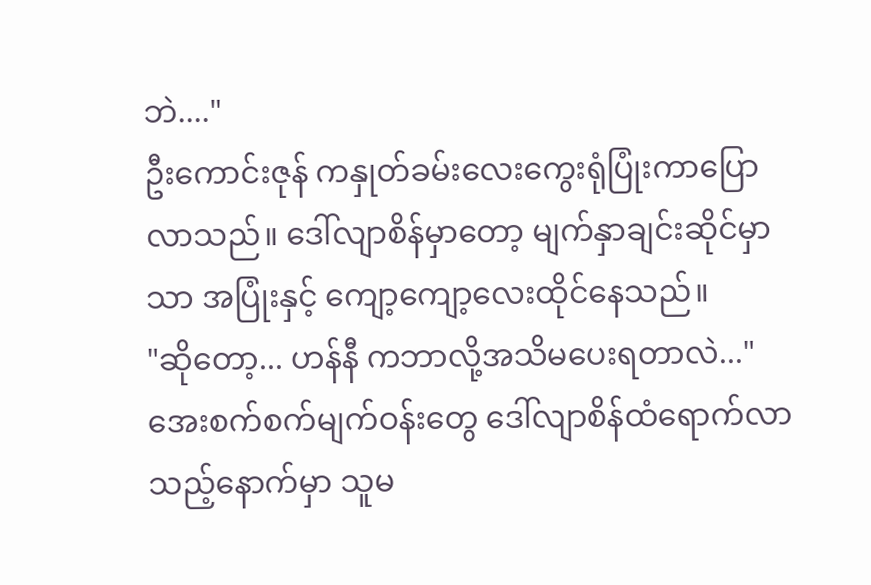ဘဲ...."
ဦးကောင်းဇုန် ကနှုတ်ခမ်းလေးကွေးရုံပြုံးကာပြောလာသည်။ ဒေါ်လျာစိန်မှာတော့ မျက်နှာချင်းဆိုင်မှာသာ အပြုံးနှင့် ကျော့ကျော့လေးထိုင်နေသည်။
"ဆိုတော့... ဟန်နီ ကဘာလို့အသိမပေးရတာလဲ..."
အေးစက်စက်မျက်ဝန်းတွေ ဒေါ်လျာစိန်ထံရောက်လာသည့်နောက်မှာ သူမ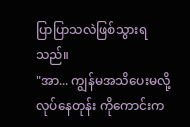ပြာပြာသလဲဖြစ်သွားရသည်။
"အာ... ကျွန်မအသိပေးမလို့လုပ်နေတုန်း ကိုကောင်းက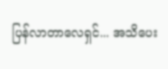ပြန်လာတာလေရှင်... အသိပေး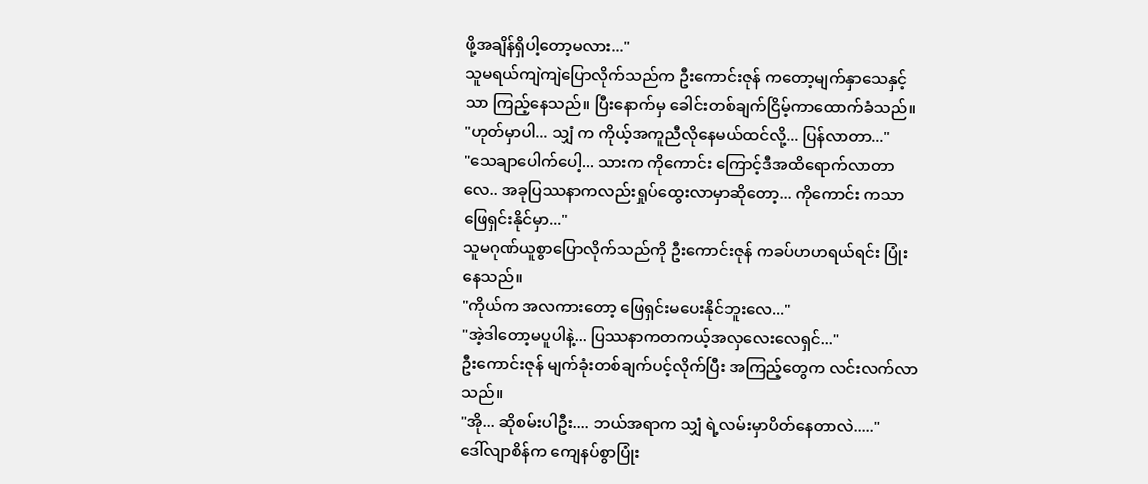ဖို့အချိန်ရှိပါ့တော့မလား..."
သူမရယ်ကျဲကျဲပြောလိုက်သည်က ဦးကောင်းဇုန် ကတော့မျက်နှာသေနှင့်သာ ကြည့်နေသည်။ ပြီးနောက်မှ ခေါင်းတစ်ချက်ငြိမ့်ကာထောက်ခံသည်။
"ဟုတ်မှာပါ... သျှံ က ကိုယ့်အကူညီလိုနေမယ်ထင်လို့... ပြန်လာတာ..."
"သေချာပေါက်ပေါ့... သားက ကိုကောင်း ကြောင့်ဒီအထိရောက်လာတာလေ.. အခုပြဿနာကလည်းရှုပ်ထွေးလာမှာဆိုတော့... ကိုကောင်း ကသာဖြေရှင်းနိုင်မှာ..."
သူမဂုဏ်ယူစွာပြောလိုက်သည်ကို ဦးကောင်းဇုန် ကခပ်ဟဟရယ်ရင်း ပြုံးနေသည်။
"ကိုယ်က အလကားတော့ ဖြေရှင်းမပေးနိုင်ဘူးလေ..."
"အဲ့ဒါတော့မပူပါနဲ့... ပြဿနာကတကယ့်အလှလေးလေရှင်..."
ဦးကောင်းဇုန် မျက်ခုံးတစ်ချက်ပင့်လိုက်ပြီး အကြည့်တွေက လင်းလက်လာသည်။
"အို... ဆိုစမ်းပါဦး.... ဘယ်အရာက သျှံ ရဲ့လမ်းမှာပိတ်နေတာလဲ....."
ဒေါ်လျာစိန်က ကျေနပ်စွာပြုံး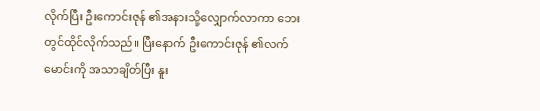လိုက်ပြီး ဦးကောင်းဇုန် ၏အနားသို့လျှောက်လာကာ ဘေးတွင်ထိုင်လိုက်သည်။ ပြီးနောက် ဦးကောင်းဇုန် ၏လက်မောင်းကို အသာချိတ်ပြီး နူး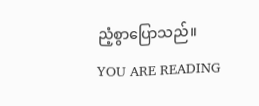ညံ့စွာပြောသည်။
YOU ARE READING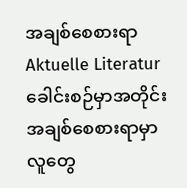အချစ်စေစားရာ
Aktuelle Literaturခေါင်းစဉ်မှာအတိုင်း အချစ်စေစားရာမှာ လူတွေ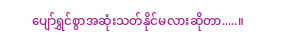ပျော်ရွှင်စွာအဆုံးသတ်နိုင်မလားဆိုတာ.....။